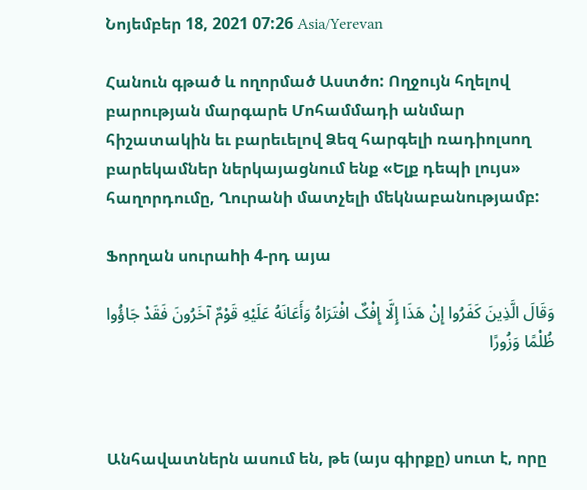Նոյեմբեր 18, 2021 07:26 Asia/Yerevan

Հանուն գթած և ողորմած Աստծո: Ողջույն հղելով բարության մարգարե Մոհամմադի անմար հիշատակին եւ բարեւելով Ձեզ հարգելի ռադիոլսող բարեկամներ ներկայացնում ենք «Ելք դեպի լույս» հաղորդումը, Ղուրանի մատչելի մեկնաբանությամբ:

Ֆորղան սուրաhի 4-րդ այա

وَقَالَ الَّذِینَ کَفَرُوا إِنْ هَذَا إِلَّا إِفْکٌ افْتَرَاهُ وَأَعَانَهُ عَلَیْهِ قَوْمٌ آخَرُونَ فَقَدْ جَاؤُوا ظُلْمًا وَزُورًا



Անհավատներն ասում են, թե (այս գիրքը) սուտ է, որը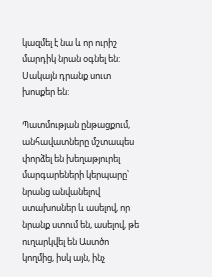կազմել է նա և որ ուրիշ մարդիկ նրան օգնել են: Սակայն դրանք սուտ խոսքեր են:

Պատմության ընթացքում, անհավատները մշտապես փորձել են խեղաթյուրել մարգարեների կերպարը՝ նրանց անվանելով ստախոսներ և ասելով, որ նրանք ստում են, ասելով, թե ուղարկվել են Աստծո կողմից, իսկ այն, ինչ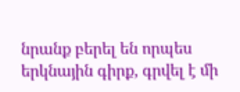նրանք բերել են որպես երկնային գիրք, գրվել է մի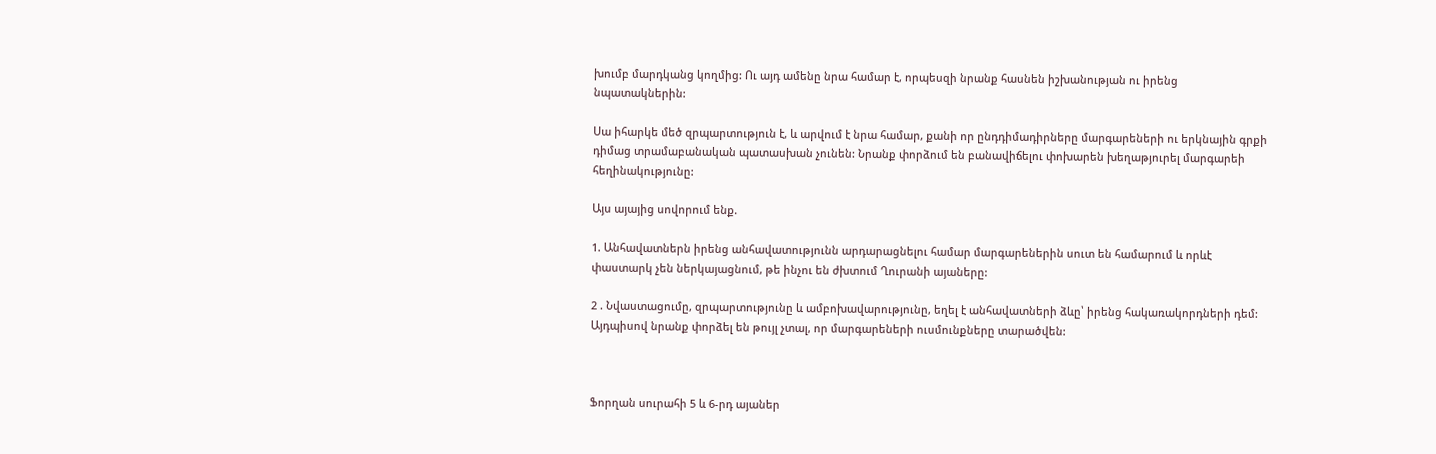խումբ մարդկանց կողմից: Ու այդ ամենը նրա համար է, որպեսզի նրանք հասնեն իշխանության ու իրենց նպատակներին:

Սա իհարկե մեծ զրպարտություն է, և արվում է նրա համար, քանի որ ընդդիմադիրները մարգարեների ու երկնային գրքի դիմաց տրամաբանական պատասխան չունեն: Նրանք փորձում են բանավիճելու փոխարեն խեղաթյուրել մարգարեի հեղինակությունը:

Այս այայից սովորում ենք.

1. Անհավատներն իրենց անհավատությունն արդարացնելու համար մարգարեներին սուտ են համարում և որևէ փաստարկ չեն ներկայացնում, թե ինչու են ժխտում Ղուրանի այաները:

2 . Նվաստացումը, զրպարտությունը և ամբոխավարությունը, եղել է անհավատների ձևը՝ իրենց հակառակորդների դեմ: Այդպիսով նրանք փորձել են թույլ չտալ, որ մարգարեների ուսմունքները տարածվեն:



Ֆորղան սուրահի 5 և 6-րդ այաներ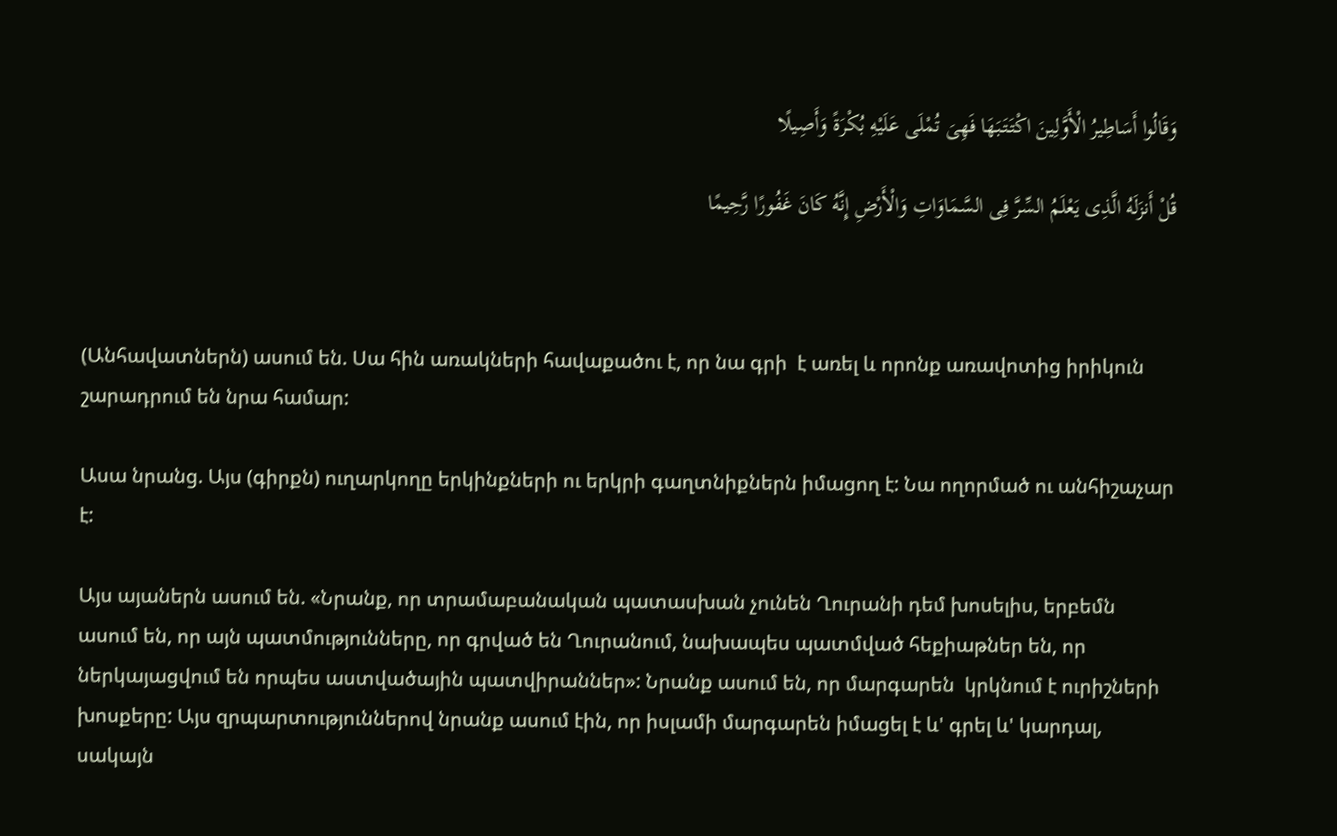وَقَالُوا أَسَاطِیرُ الْأَوَّلِینَ اکْتَتَبَهَا فَهِیَ تُمْلَى عَلَیْهِ بُکْرَةً وَأَصِیلًا

قُلْ أَنزَلَهُ الَّذِی یَعْلَمُ السِّرَّ فِی السَّمَاوَاتِ وَالْأَرْضِ إِنَّهُ کَانَ غَفُورًا رَّحِیمًا



(Անհավատներն) ասում են. Սա հին առակների հավաքածու է, որ նա գրի  է առել և որոնք առավոտից իրիկուն շարադրում են նրա համար:

Ասա նրանց. Այս (գիրքն) ուղարկողը երկինքների ու երկրի գաղտնիքներն իմացող է: Նա ողորմած ու անհիշաչար է:

Այս այաներն ասում են. «Նրանք, որ տրամաբանական պատասխան չունեն Ղուրանի դեմ խոսելիս, երբեմն ասում են, որ այն պատմությունները, որ գրված են Ղուրանում, նախապես պատմված հեքիաթներ են, որ ներկայացվում են որպես աստվածային պատվիրաններ»: Նրանք ասում են, որ մարգարեն  կրկնում է ուրիշների խոսքերը: Այս զրպարտություններով նրանք ասում էին, որ իսլամի մարգարեն իմացել է և' գրել և' կարդալ, սակայն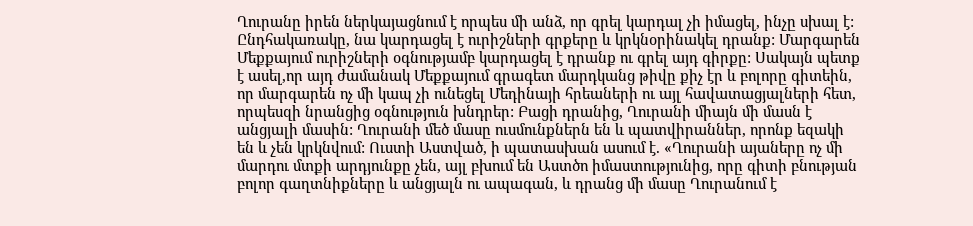Ղուրանը իրեն ներկայացնում է որպես մի անձ, որ գրել կարդալ չի իմացել, ինչը սխալ է: Ընդհակառակը, նա կարդացել է ուրիշների գրքերը և կրկնօրինակել դրանք: Մարգարեն Մեքքայում ուրիշների օգնությամբ կարդացել է դրանք ու գրել այդ գիրքը: Սակայն պետք է ասել,որ այդ ժամանակ Մեքքայում գրագետ մարդկանց թիվը քիչ էր և բոլորը գիտեին, որ մարգարեն ոչ մի կապ չի ունեցել Մեդինայի հրեաների ու այլ հավատացյալների հետ, որպեսզի նրանցից օգնություն խնդրեր: Բացի դրանից, Ղուրանի միայն մի մասն է անցյալի մասին: Ղուրանի մեծ մասը ուսմունքներն են և պատվիրաններ, որոնք եզակի են և չեն կրկնվում: Ուստի Աստված, ի պատասխան ասում է. «Ղուրանի այաները ոչ մի մարդու մտքի արդյունքը չեն, այլ բխում են Աստծո իմաստությունից, որը գիտի բնության բոլոր գաղտնիքները և անցյալն ու ապագան, և դրանց մի մասը Ղուրանում է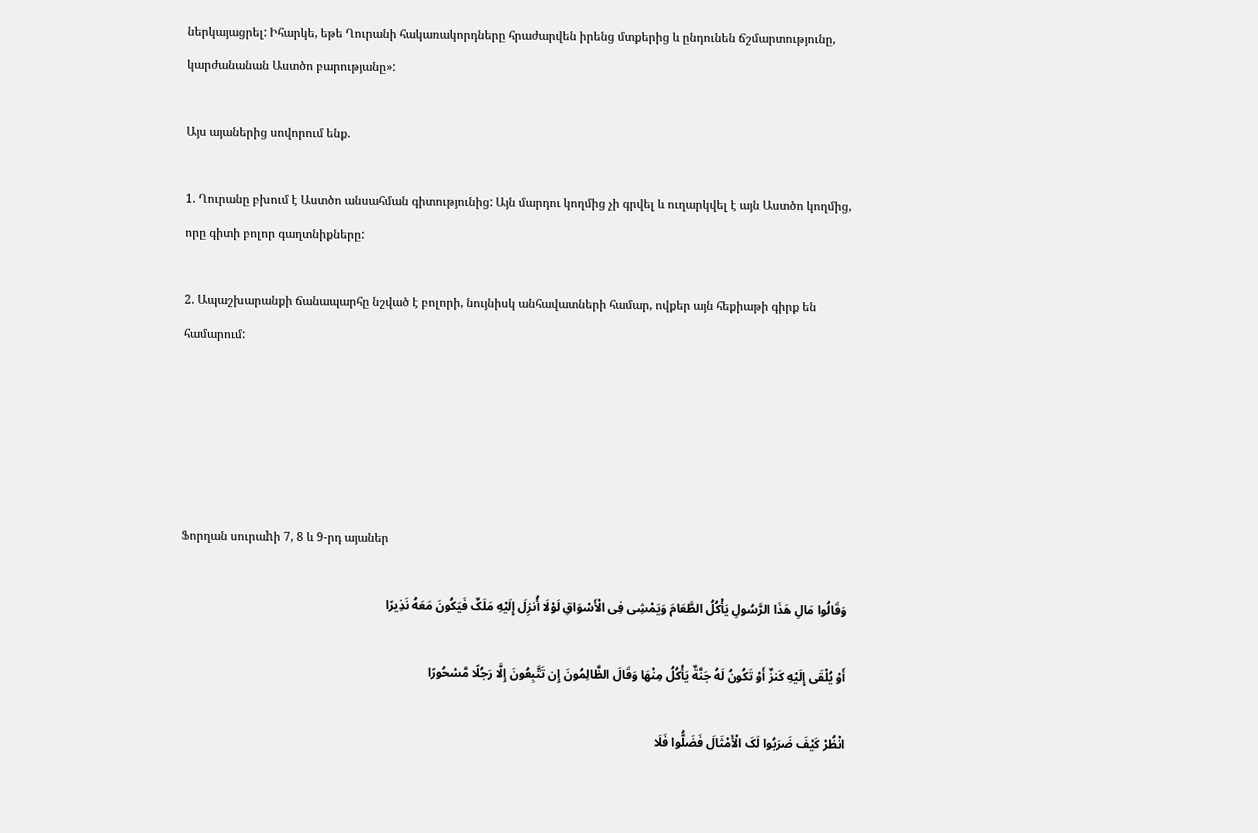ներկայացրել: Իհարկե, եթե Ղուրանի հակառակորդները հրաժարվեն իրենց մտքերից և ընդունեն ճշմարտությունը, կարժանանան Աստծո բարությանը»:

Այս այաներից սովորում ենք.

1. Ղուրանը բխում է Աստծո անսահման գիտությունից: Այն մարդու կողմից չի գրվել և ուղարկվել է այն Աստծո կողմից, որը գիտի բոլոր գաղտնիքները:

2. Ապաշխարանքի ճանապարհը նշված է բոլորի, նույնիսկ անհավատների համար, ովքեր այն հեքիաթի գիրք են համարում:





Ֆորղան սուրաhի 7, 8 և 9-րդ այաներ

وَقَالُوا مَالِ هَذَا الرَّسُولِ یَأْکُلُ الطَّعَامَ وَیَمْشِی فِی الْأَسْوَاقِ لَوْلَا أُنزِلَ إِلَیْهِ مَلَکٌ فَیَکُونَ مَعَهُ نَذِیرًا

أَوْ یُلْقَى إِلَیْهِ کَنزٌ أَوْ تَکُونُ لَهُ جَنَّةٌ یَأْکُلُ مِنْهَا وَقَالَ الظَّالِمُونَ إِن تَتَّبِعُونَ إِلَّا رَجُلًا مَّسْحُورًا

انْظُرْ کَیْفَ ضَرَبُوا لَکَ الْأَمْثَالَ فَضَلُّوا فَلَا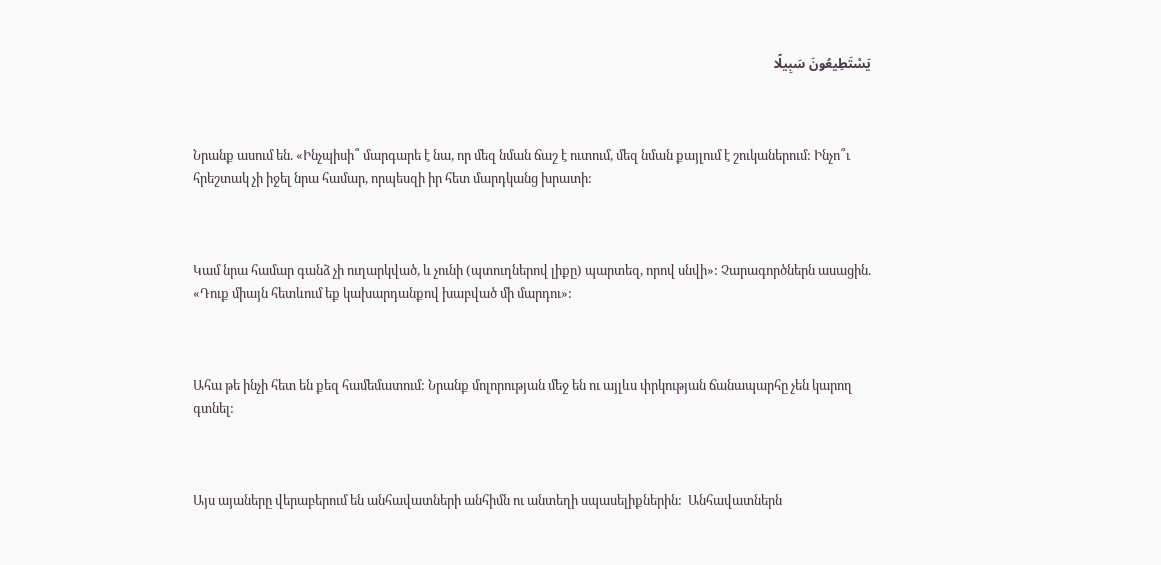یَسْتَطِیعُونَ سَبِیلًا



Նրանք ասում են. «Ինչպիսի՞ մարգարե է նա, որ մեզ նման ճաշ է ուտում, մեզ նման քայլում է շուկաներում: Ինչո՞ւ հրեշտակ չի իջել նրա համար, որպեսզի իր հետ մարդկանց խրատի:



Կամ նրա համար գանձ չի ուղարկված, և չունի (պտուղներով լիքը) պարտեզ, որով սնվի»: Չարագործներն ասացին. «Դուք միայն հետևում եք կախարդանքով խաբված մի մարդու»:



Ահա թե ինչի հետ են քեզ համեմատում: Նրանք մոլորության մեջ են ու այլևս փրկության ճանապարհը չեն կարող գտնել:



Այս այաները վերաբերում են անհավատների անհիմն ու անտեղի սպասելիքներին:  Անհավատներն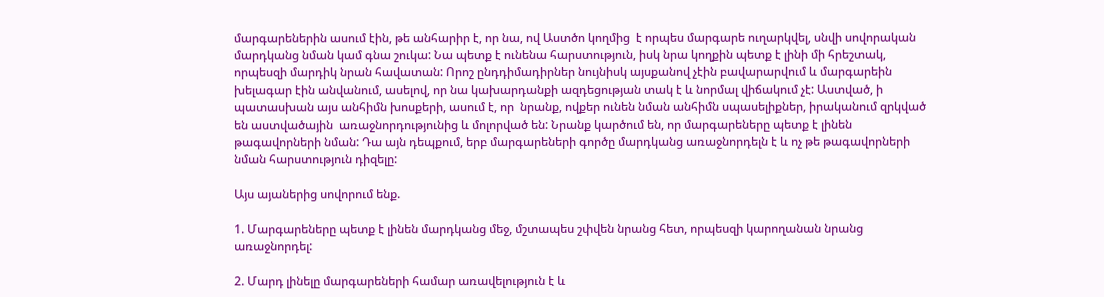մարգարեներին ասում էին, թե անհարիր է, որ նա, ով Աստծո կողմից  է որպես մարգարե ուղարկվել, սնվի սովորական մարդկանց նման կամ գնա շուկա: Նա պետք է ունենա հարստություն, իսկ նրա կողքին պետք է լինի մի հրեշտակ, որպեսզի մարդիկ նրան հավատան: Որոշ ընդդիմադիրներ նույնիսկ այսքանով չէին բավարարվում և մարգարեին խելագար էին անվանում, ասելով, որ նա կախարդանքի ազդեցության տակ է և նորմալ վիճակում չէ: Աստված, ի պատասխան այս անհիմն խոսքերի, ասում է, որ  նրանք, ովքեր ունեն նման անհիմն սպասելիքներ, իրականում զրկված են աստվածային  առաջնորդությունից և մոլորված են: Նրանք կարծում են, որ մարգարեները պետք է լինեն թագավորների նման: Դա այն դեպքում, երբ մարգարեների գործը մարդկանց առաջնորդելն է և ոչ թե թագավորների նման հարստություն դիզելը:

Այս այաներից սովորում ենք.

1. Մարգարեները պետք է լինեն մարդկանց մեջ, մշտապես շփվեն նրանց հետ, որպեսզի կարողանան նրանց առաջնորդել:

2. Մարդ լինելը մարգարեների համար առավելություն է և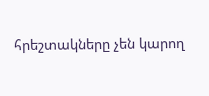հրեշտակները չեն կարող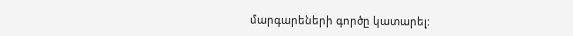մարգարեների գործը կատարել: